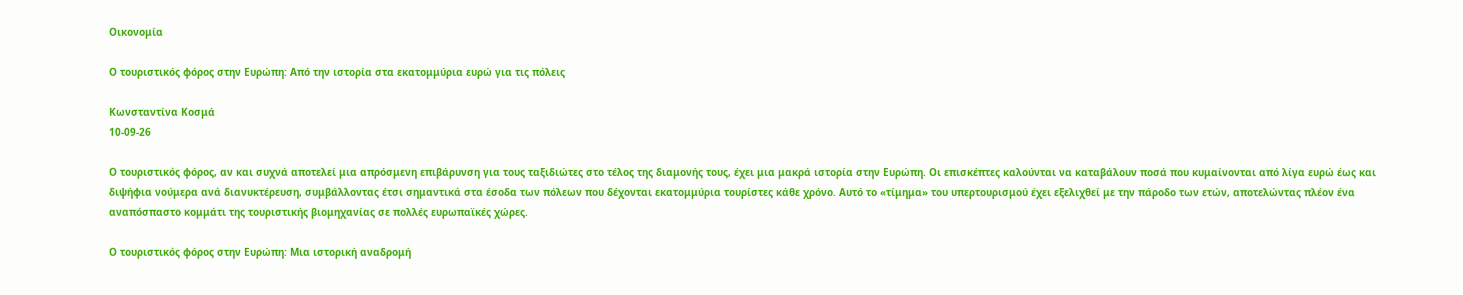Οικονομία

Ο τουριστικός φόρος στην Ευρώπη: Από την ιστορία στα εκατομμύρια ευρώ για τις πόλεις

Κωνσταντίνα Κοσμά
10-09-26

Ο τουριστικός φόρος, αν και συχνά αποτελεί μια απρόσμενη επιβάρυνση για τους ταξιδιώτες στο τέλος της διαμονής τους, έχει μια μακρά ιστορία στην Ευρώπη. Οι επισκέπτες καλούνται να καταβάλουν ποσά που κυμαίνονται από λίγα ευρώ έως και διψήφια νούμερα ανά διανυκτέρευση, συμβάλλοντας έτσι σημαντικά στα έσοδα των πόλεων που δέχονται εκατομμύρια τουρίστες κάθε χρόνο. Αυτό το «τίμημα» του υπερτουρισμού έχει εξελιχθεί με την πάροδο των ετών, αποτελώντας πλέον ένα αναπόσπαστο κομμάτι της τουριστικής βιομηχανίας σε πολλές ευρωπαϊκές χώρες.

Ο τουριστικός φόρος στην Ευρώπη: Μια ιστορική αναδρομή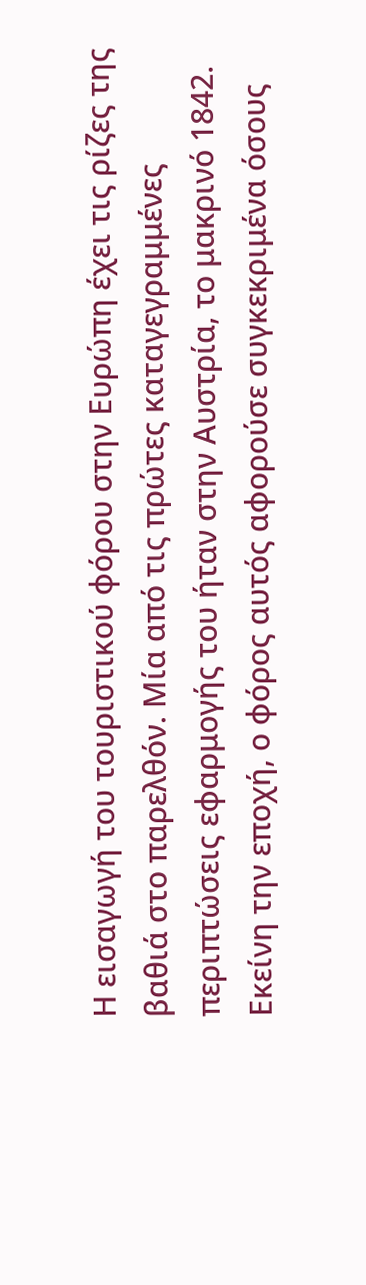Η εισαγωγή του τουριστικού φόρου στην Ευρώπη έχει τις ρίζες της βαθιά στο παρελθόν. Μία από τις πρώτες καταγεγραμμένες περιπτώσεις εφαρμογής του ήταν στην Αυστρία, το μακρινό 1842. Εκείνη την εποχή, ο φόρος αυτός αφορούσε συγκεκριμένα όσους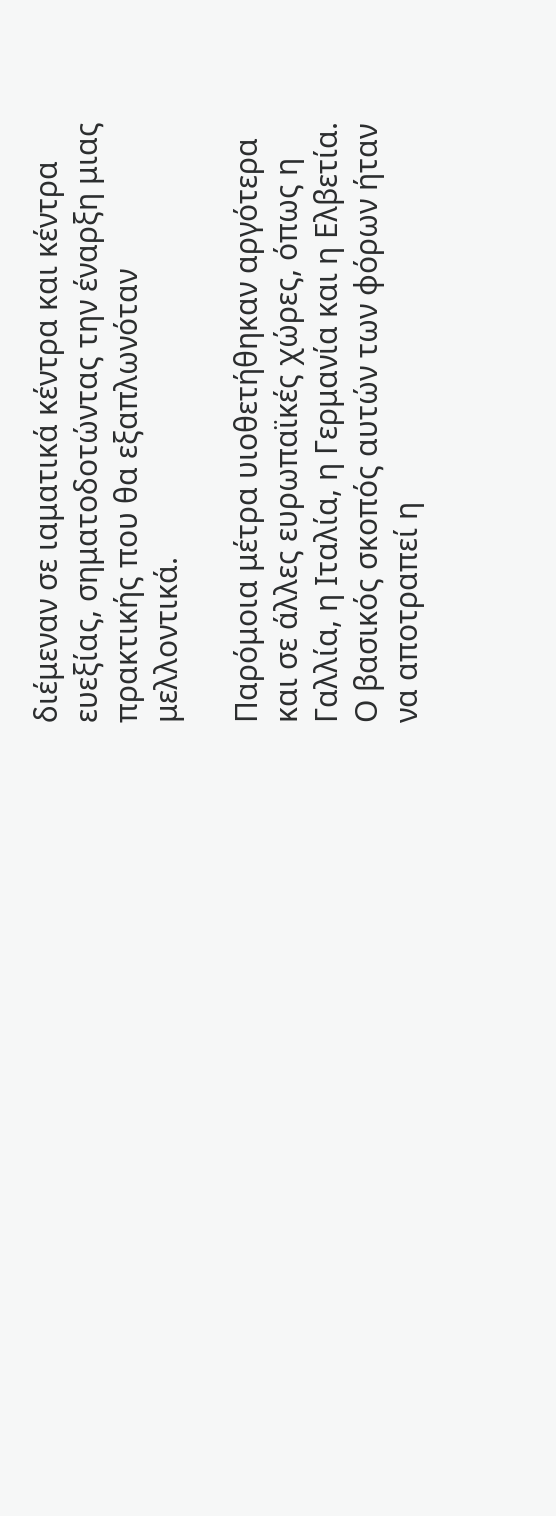διέμεναν σε ιαματικά κέντρα και κέντρα ευεξίας, σηματοδοτώντας την έναρξη μιας πρακτικής που θα εξαπλωνόταν μελλοντικά.

Παρόμοια μέτρα υιοθετήθηκαν αργότερα και σε άλλες ευρωπαϊκές χώρες, όπως η Γαλλία, η Ιταλία, η Γερμανία και η Ελβετία. Ο βασικός σκοπός αυτών των φόρων ήταν να αποτραπεί η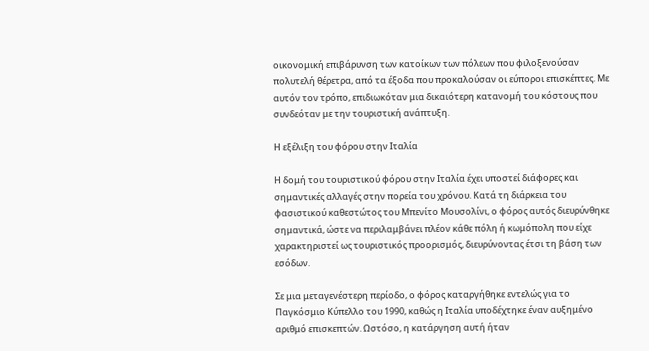οικονομική επιβάρυνση των κατοίκων των πόλεων που φιλοξενούσαν πολυτελή θέρετρα, από τα έξοδα που προκαλούσαν οι εύποροι επισκέπτες. Με αυτόν τον τρόπο, επιδιωκόταν μια δικαιότερη κατανομή του κόστους που συνδεόταν με την τουριστική ανάπτυξη.

Η εξέλιξη του φόρου στην Ιταλία

Η δομή του τουριστικού φόρου στην Ιταλία έχει υποστεί διάφορες και σημαντικές αλλαγές στην πορεία του χρόνου. Κατά τη διάρκεια του φασιστικού καθεστώτος του Μπενίτο Μουσολίνι, ο φόρος αυτός διευρύνθηκε σημαντικά, ώστε να περιλαμβάνει πλέον κάθε πόλη ή κωμόπολη που είχε χαρακτηριστεί ως τουριστικός προορισμός, διευρύνοντας έτσι τη βάση των εσόδων.

Σε μια μεταγενέστερη περίοδο, ο φόρος καταργήθηκε εντελώς για το Παγκόσμιο Κύπελλο του 1990, καθώς η Ιταλία υποδέχτηκε έναν αυξημένο αριθμό επισκεπτών. Ωστόσο, η κατάργηση αυτή ήταν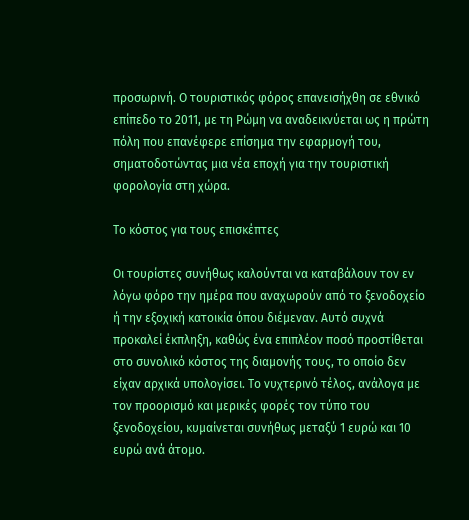προσωρινή. Ο τουριστικός φόρος επανεισήχθη σε εθνικό επίπεδο το 2011, με τη Ρώμη να αναδεικνύεται ως η πρώτη πόλη που επανέφερε επίσημα την εφαρμογή του, σηματοδοτώντας μια νέα εποχή για την τουριστική φορολογία στη χώρα.

Το κόστος για τους επισκέπτες

Οι τουρίστες συνήθως καλούνται να καταβάλουν τον εν λόγω φόρο την ημέρα που αναχωρούν από το ξενοδοχείο ή την εξοχική κατοικία όπου διέμεναν. Αυτό συχνά προκαλεί έκπληξη, καθώς ένα επιπλέον ποσό προστίθεται στο συνολικό κόστος της διαμονής τους, το οποίο δεν είχαν αρχικά υπολογίσει. Το νυχτερινό τέλος, ανάλογα με τον προορισμό και μερικές φορές τον τύπο του ξενοδοχείου, κυμαίνεται συνήθως μεταξύ 1 ευρώ και 10 ευρώ ανά άτομο.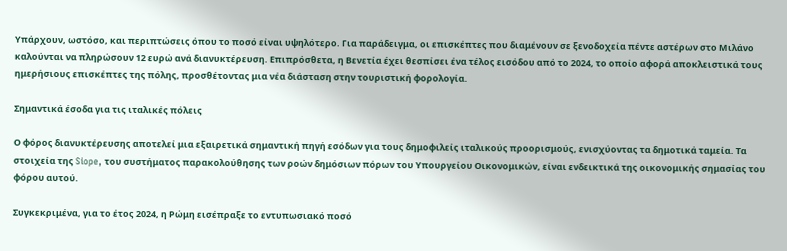Υπάρχουν, ωστόσο, και περιπτώσεις όπου το ποσό είναι υψηλότερο. Για παράδειγμα, οι επισκέπτες που διαμένουν σε ξενοδοχεία πέντε αστέρων στο Μιλάνο καλούνται να πληρώσουν 12 ευρώ ανά διανυκτέρευση. Επιπρόσθετα, η Βενετία έχει θεσπίσει ένα τέλος εισόδου από το 2024, το οποίο αφορά αποκλειστικά τους ημερήσιους επισκέπτες της πόλης, προσθέτοντας μια νέα διάσταση στην τουριστική φορολογία.

Σημαντικά έσοδα για τις ιταλικές πόλεις

Ο φόρος διανυκτέρευσης αποτελεί μια εξαιρετικά σημαντική πηγή εσόδων για τους δημοφιλείς ιταλικούς προορισμούς, ενισχύοντας τα δημοτικά ταμεία. Τα στοιχεία της Siope, του συστήματος παρακολούθησης των ροών δημόσιων πόρων του Υπουργείου Οικονομικών, είναι ενδεικτικά της οικονομικής σημασίας του φόρου αυτού.

Συγκεκριμένα, για το έτος 2024, η Ρώμη εισέπραξε το εντυπωσιακό ποσό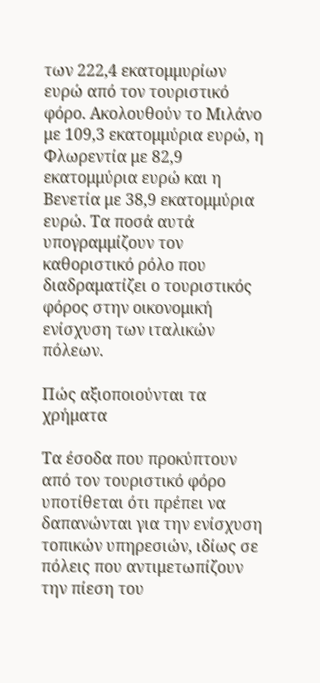των 222,4 εκατομμυρίων ευρώ από τον τουριστικό φόρο. Ακολουθούν το Μιλάνο με 109,3 εκατομμύρια ευρώ, η Φλωρεντία με 82,9 εκατομμύρια ευρώ και η Βενετία με 38,9 εκατομμύρια ευρώ. Τα ποσά αυτά υπογραμμίζουν τον καθοριστικό ρόλο που διαδραματίζει ο τουριστικός φόρος στην οικονομική ενίσχυση των ιταλικών πόλεων.

Πώς αξιοποιούνται τα χρήματα

Τα έσοδα που προκύπτουν από τον τουριστικό φόρο υποτίθεται ότι πρέπει να δαπανώνται για την ενίσχυση τοπικών υπηρεσιών, ιδίως σε πόλεις που αντιμετωπίζουν την πίεση του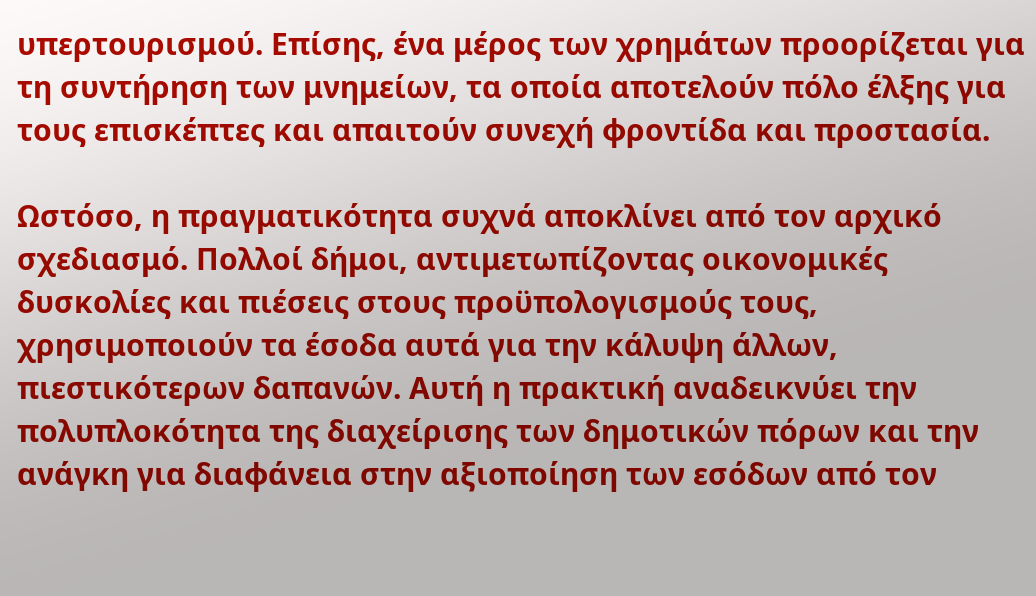υπερτουρισμού. Επίσης, ένα μέρος των χρημάτων προορίζεται για τη συντήρηση των μνημείων, τα οποία αποτελούν πόλο έλξης για τους επισκέπτες και απαιτούν συνεχή φροντίδα και προστασία.

Ωστόσο, η πραγματικότητα συχνά αποκλίνει από τον αρχικό σχεδιασμό. Πολλοί δήμοι, αντιμετωπίζοντας οικονομικές δυσκολίες και πιέσεις στους προϋπολογισμούς τους, χρησιμοποιούν τα έσοδα αυτά για την κάλυψη άλλων, πιεστικότερων δαπανών. Αυτή η πρακτική αναδεικνύει την πολυπλοκότητα της διαχείρισης των δημοτικών πόρων και την ανάγκη για διαφάνεια στην αξιοποίηση των εσόδων από τον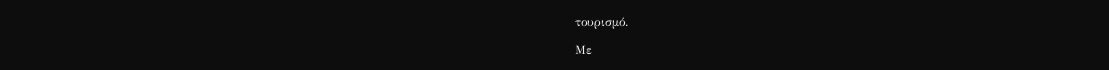τουρισμό.

Με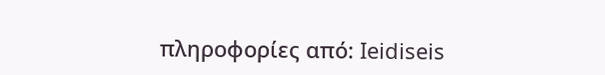πληροφορίες από: Ieidiseis